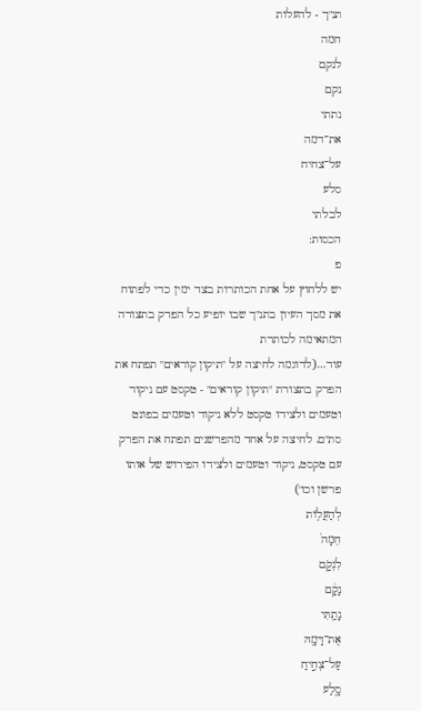תנ"ך - להעלות
חמה
לנקם
נקם
נתתי
את־דמה
על־צחיח
סלע
לבלתי
הכסות:
פ
יש ללחוץ על אחת הכותרות בצד ימין כדי לפתוח את מסך העיון בתנ"ך שבו יופיע כל הפרק בתצורה המתאימה לכותרת
עוד...(לדוגמה לחיצה על "תיקון קוראים" תפתח את הפרק בתצורת "תיקון קוראים" - טקסט עם ניקוד וטעמים ולצידו טקסט ללא ניקוד וטעמים בפונט סת"ם. לחיצה על אחד מהפרשנים תפתח את הפרק עם טקסט, ניקוד וטעמים ולצידו הפירוש של אותו פרשן וכו')
לְהַעֲל֤וֹת
חֵמָה֙
לִנְקֹ֣ם
נָקָ֔ם
נָתַ֥תִּי
אֶת־דָּמָ֖הּ
עַל־צְחִ֣יחַ
סָ֑לַע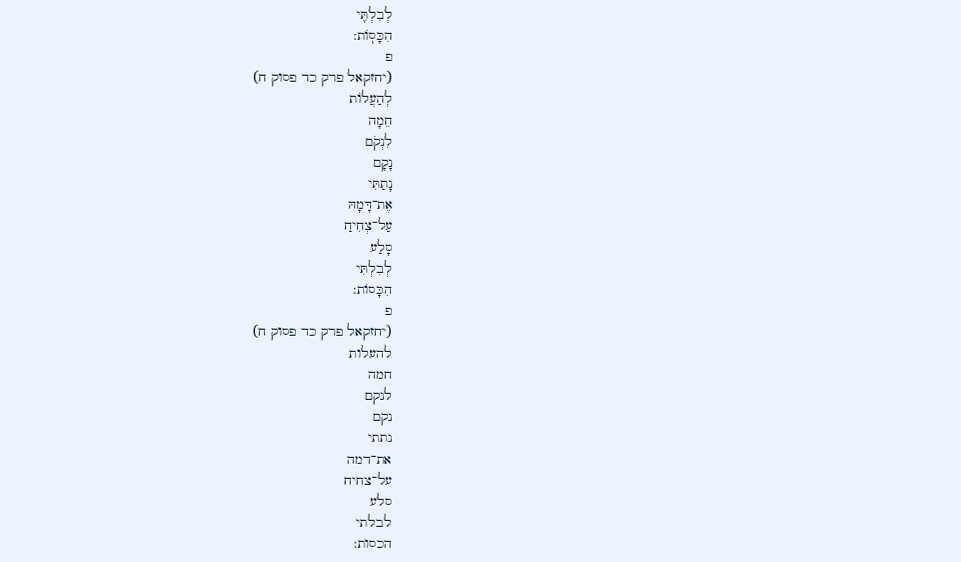לְבִלְתִּ֖י
הִכָּסֽוֹת:
פ
(יחזקאל פרק כד פסוק ח)
לְהַעֲלוֹת
חֵמָה
לִנְקֹם
נָקָם
נָתַתִּי
אֶת־דָּמָהּ
עַל־צְחִיחַ
סָלַע
לְבִלְתִּי
הִכָּסוֹת:
פ
(יחזקאל פרק כד פסוק ח)
להעלות
חמה
לנקם
נקם
נתתי
את־דמה
על־צחיח
סלע
לבלתי
הכסות: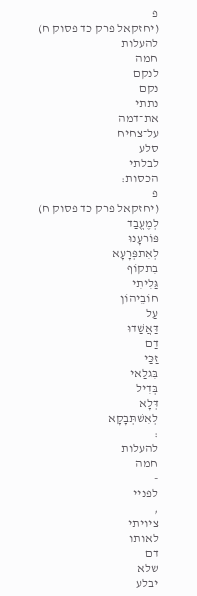פ
(יחזקאל פרק כד פסוק ח)
להעלות
חמה
לנקם
נקם
נתתי
את־דמה
על־צחיח
סלע
לבלתי
הכסות:
פ
(יחזקאל פרק כד פסוק ח)
לְמֶעֱבַד
פּוֹרעָנוּ
לְאִתפְּרָעָא
בִתקוֹף
גַּלִיתִי
חוֹבֵיהוֹן
עַל
דַּאֲשַׁדוּ
דַם
זַכַּי
בִּגלַאי
בְּדִיל
דְּלָא
לְאִשׁתְּבָקָא
:
להעלות
חמה
-
לפניי
,
ציויתי
לאותו
דם
שלא
יבלע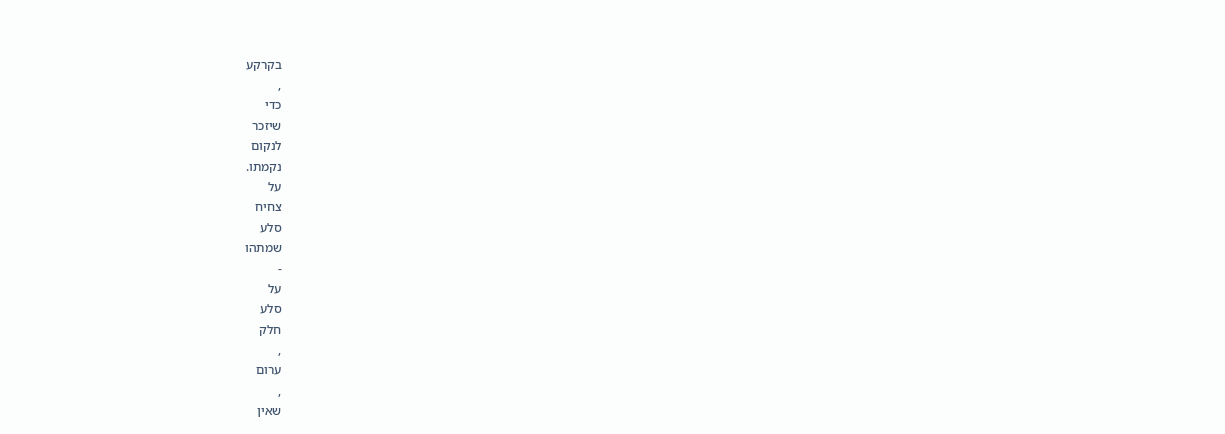בקרקע
,
כדי
שיזכר
לנקום
נקמתו.
על
צחיח
סלע
שמתהו
-
על
סלע
חלק
,
ערום
,
שאין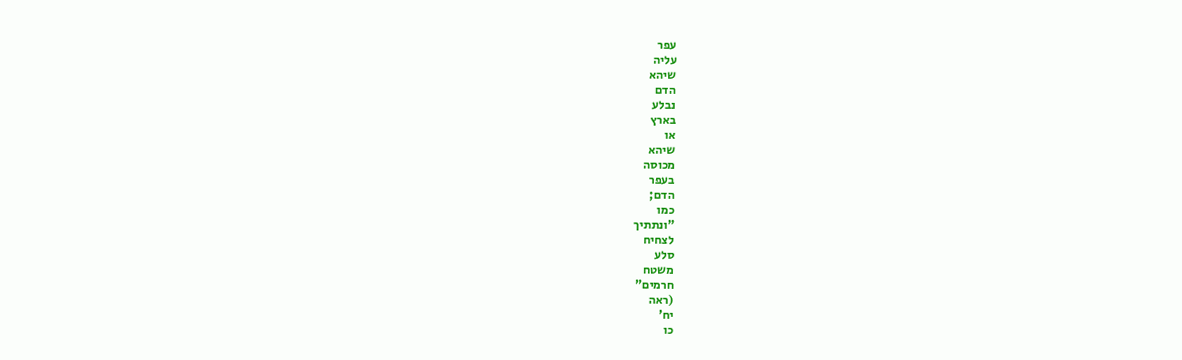עפר
עליה
שיהא
הדם
נבלע
בארץ
או
שיהא
מכוסה
בעפר
הדם;
כמו
"ונתתיך
לצחיח
סלע
משטח
חרמים"
(ראה
יח'
כו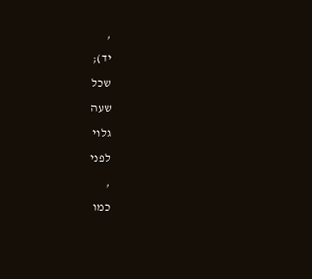,
יד);
שכל
שעה
גלוי
לפני
,
כמו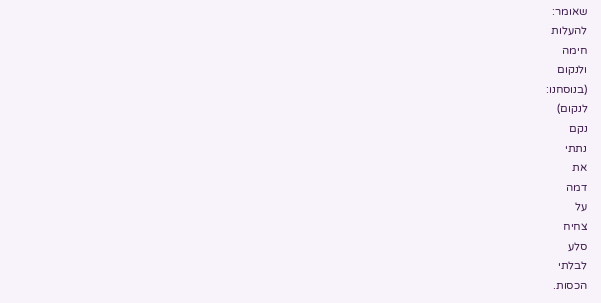שאומר:
להעלות
חימה
ולנקום
(בנוסחנו:
לנקום)
נקם
נתתי
את
דמה
על
צחיח
סלע
לבלתי
הכסות.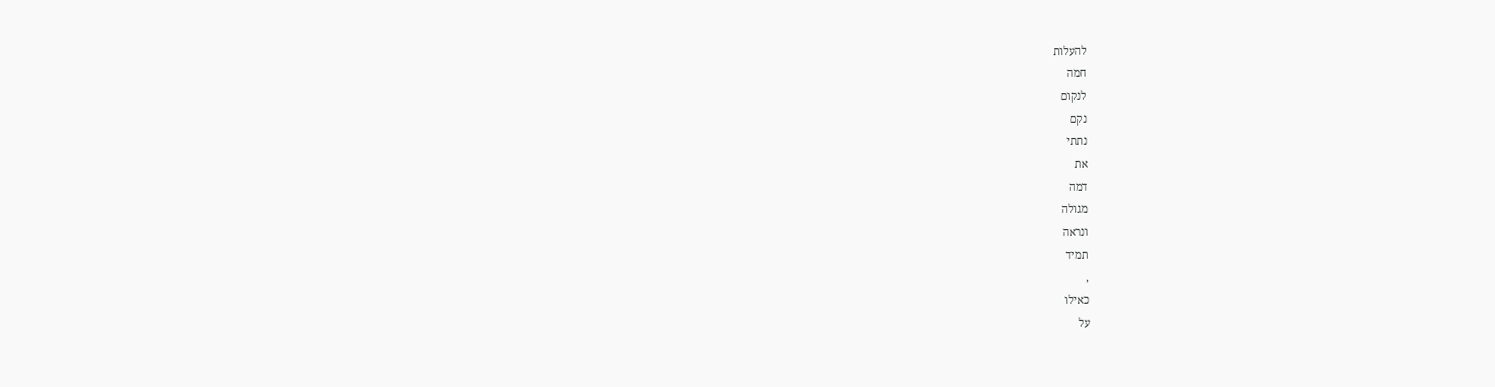להעלות
חמה
לנקום
נקם
נתתי
את
דמה
מגולה
ונראה
תמיד
,
כאילו
על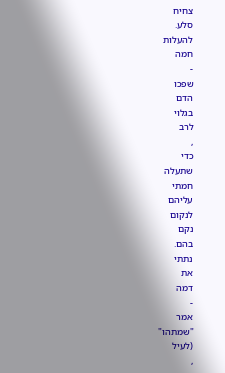צחיח
סלע.
להעלות
חמה
-
שפכו
הדם
בגלוי
לרב
,
כדי
שתעלה
חמתי
עליהם
לנקום
נקם
בהם.
נתתי
את
דמה
-
אמר
"שמתהו"
(לעיל
,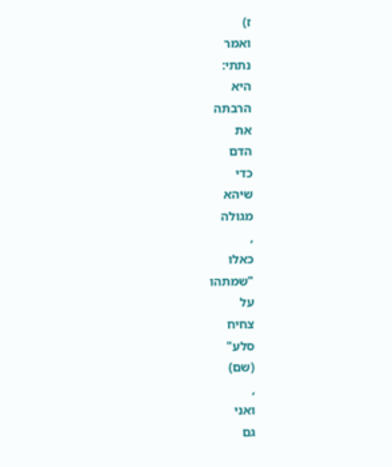ז)
ואמר
נתתי:
היא
הרבתה
את
הדם
כדי
שיהא
מגולה
,
כאלו
"שמתהו
על
צחיח
סלע"
(שם)
,
ואני
גם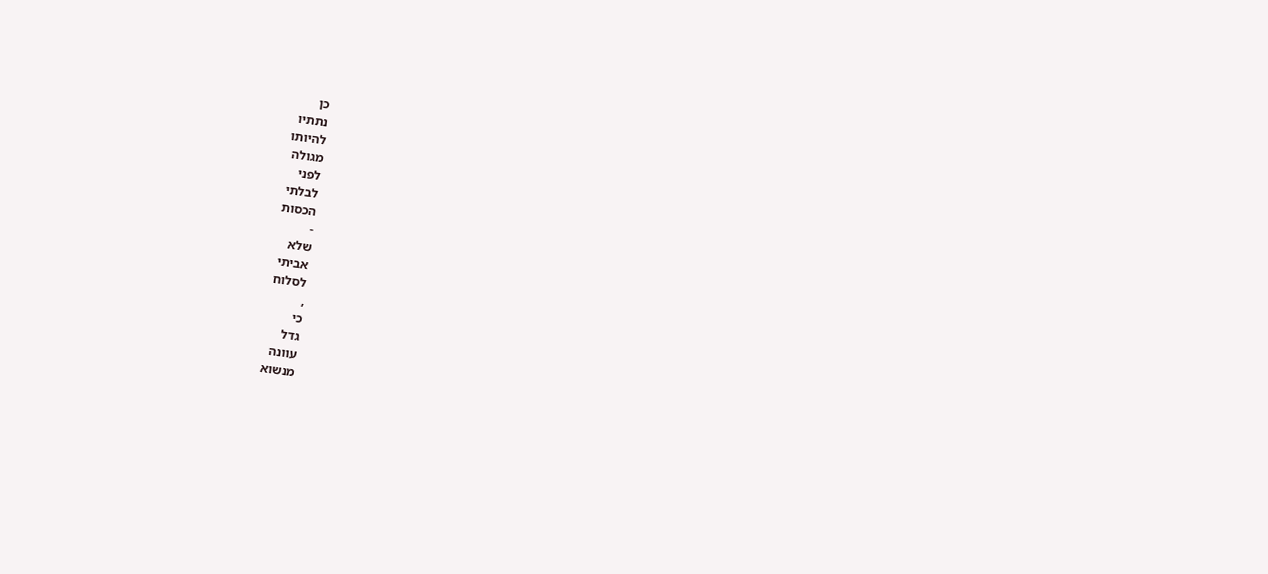כן
נתתיו
להיותו
מגולה
לפני
לבלתי
הכסות
-
שלא
אביתי
לסלוח
,
כי
גדל
עוונה
מנשוא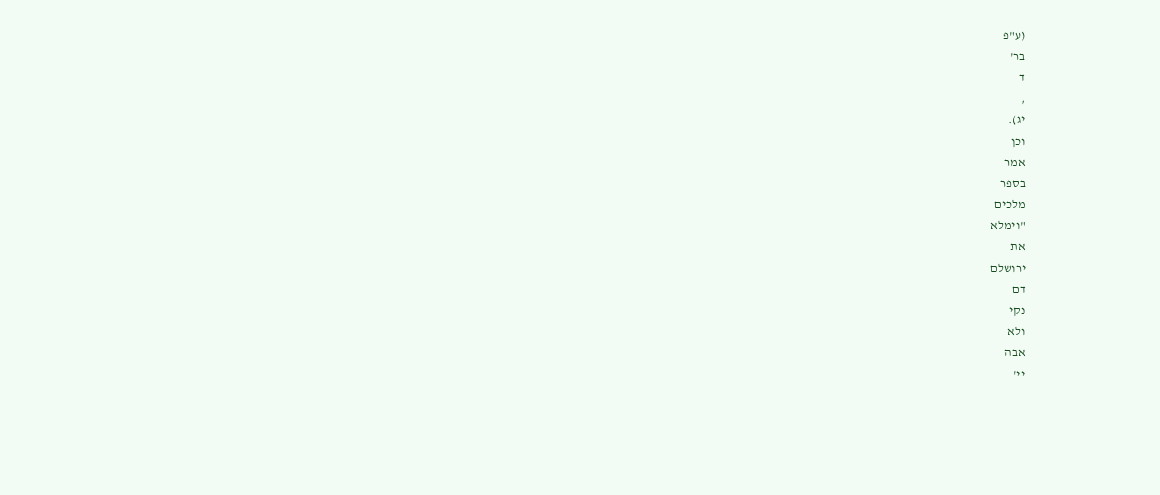(ע"פ
בר'
ד
,
יג).
וכן
אמר
בספר
מלכים
"וימלא
את
ירושלם
דם
נקי
ולא
אבה
יי'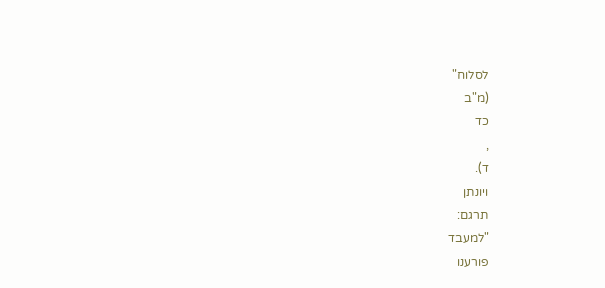לסלוח"
(מ"ב
כד
,
ד).
ויונתן
תרגם:
"למעבד
פורענו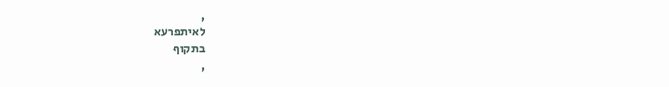,
לאיתפרעא
בתקוף
,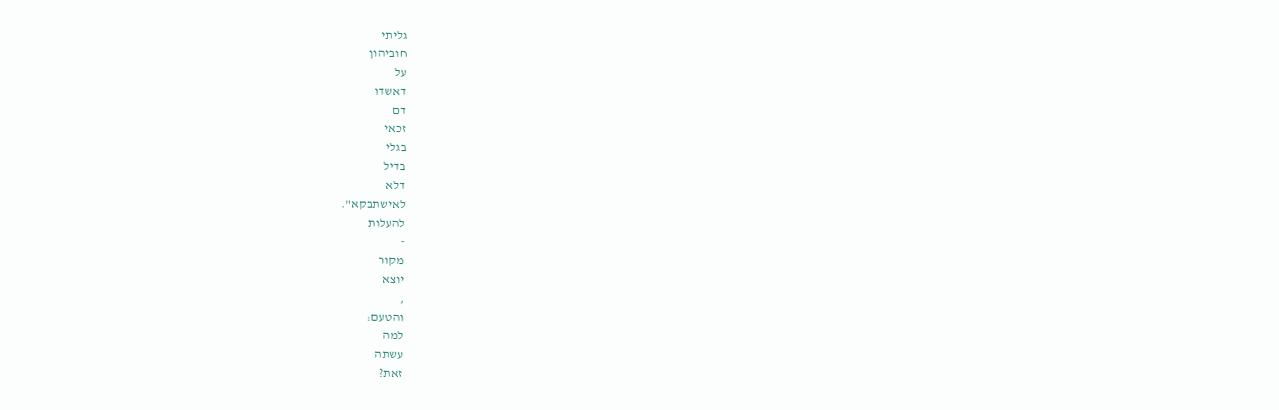גליתי
חוביהון
על
דאשדו
דם
זכאי
בגלי
בדיל
דלא
לאישתבקא".
להעלות
-
מקור
יוצא
,
והטעם:
למה
עשתה
זאת?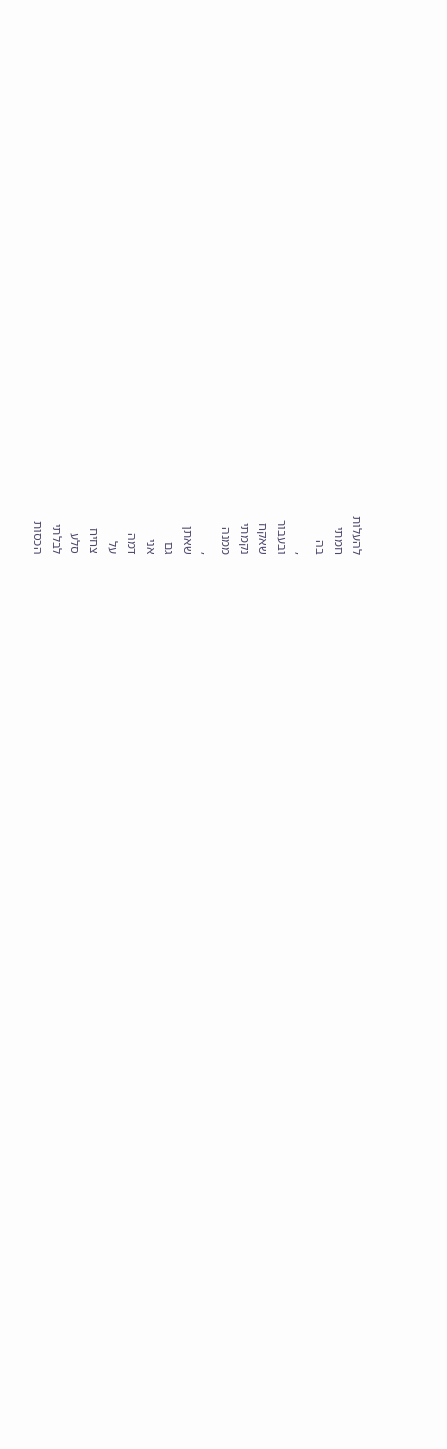להעלות
חמתי
בה
,
ובעבור
שאקח
נקמתי
ממנה
,
שאתן
גם
אני
דמה
על
צחיח
סלע
לבלתי
הכסות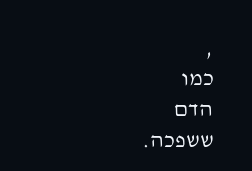,
כמו
הדם
ששפכה.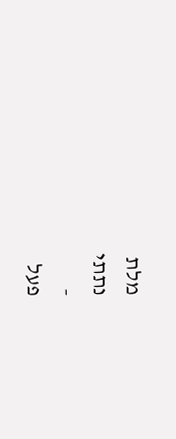מלת
נתתי
-
פעל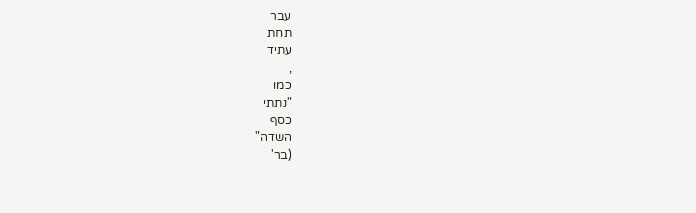עבר
תחת
עתיד
,
כמו
"נתתי
כסף
השדה"
(בר'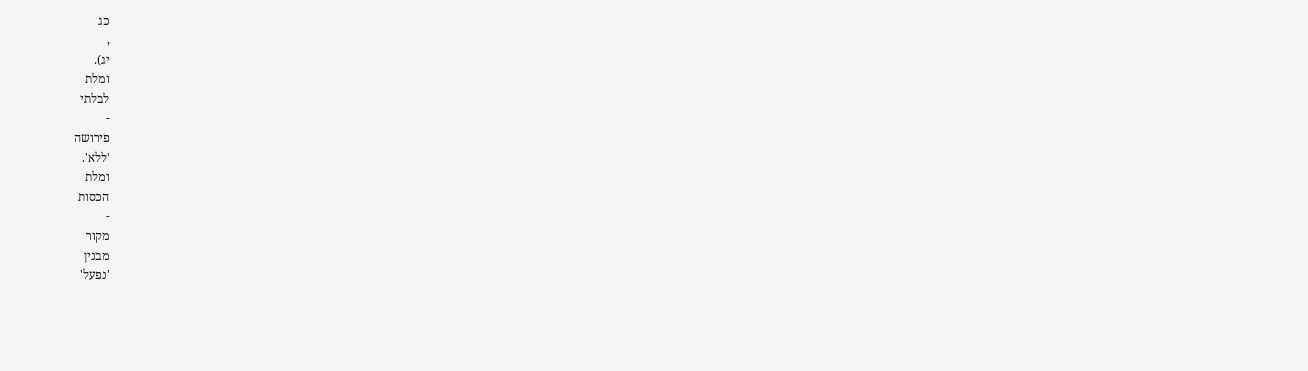כג
,
יג).
ומלת
לבלתי
-
פירושה
'ללא'.
ומלת
הכסות
-
מקור
מבנין
'נפעל'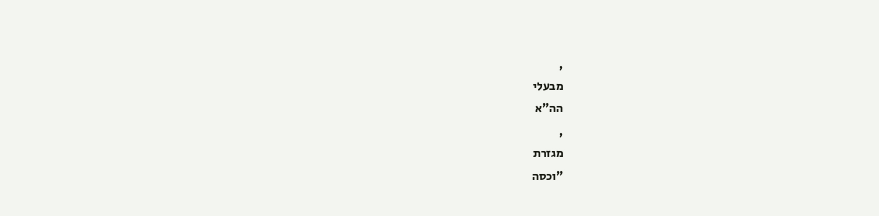,
מבעלי
הה"א
,
מגזרת
"וכסה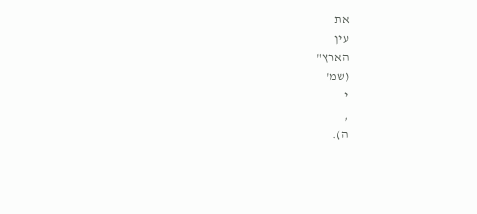את
עין
הארץ"
(שמ'
י
,
ה).